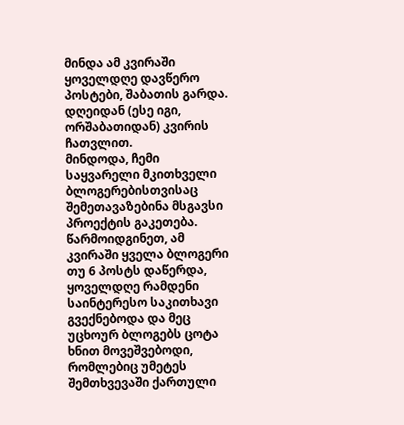მინდა ამ კვირაში ყოველდღე დავწერო პოსტები, შაბათის გარდა. დღეიდან (ესე იგი, ორშაბათიდან) კვირის ჩათვლით.
მინდოდა, ჩემი საყვარელი მკითხველი ბლოგერებისთვისაც შემეთავაზებინა მსგავსი პროექტის გაკეთება. წარმოიდგინეთ, ამ კვირაში ყველა ბლოგერი თუ 6 პოსტს დაწერდა, ყოველდღე რამდენი საინტერესო საკითხავი გვექნებოდა და მეც უცხოურ ბლოგებს ცოტა ხნით მოვეშვებოდი, რომლებიც უმეტეს შემთხვევაში ქართული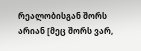რეალობისგან შორს არიან [მეც შორს ვარ,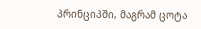პრინციპში, მაგრამ ცოტა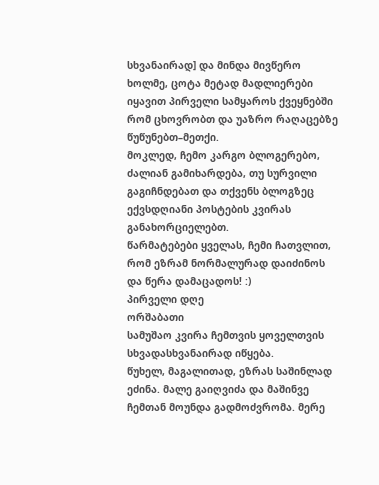სხვანაირად] და მინდა მივწერო ხოლმე, ცოტა მეტად მადლიერები იყავით პირველი სამყაროს ქვეყნებში რომ ცხოვრობთ და უაზრო რაღაცებზე წუწუნებთ–მეთქი.
მოკლედ, ჩემო კარგო ბლოგერებო, ძალიან გამიხარდება, თუ სურვილი გაგიჩნდებათ და თქვენს ბლოგზეც ექვსდღიანი პოსტების კვირას განახორციელებთ.
წარმატებები ყველას, ჩემი ჩათვლით, რომ ეზრამ ნორმალურად დაიძინოს და წერა დამაცადოს! :)
პირველი დღე
ორშაბათი
სამუშაო კვირა ჩემთვის ყოველთვის სხვადასხვანაირად იწყება.
წუხელ, მაგალითად, ეზრას საშინლად ეძინა. მალე გაიღვიძა და მაშინვე ჩემთან მოუნდა გადმოძვრომა. მერე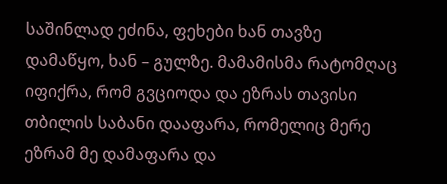საშინლად ეძინა, ფეხები ხან თავზე დამაწყო, ხან – გულზე. მამამისმა რატომღაც იფიქრა, რომ გვციოდა და ეზრას თავისი თბილის საბანი დააფარა, რომელიც მერე ეზრამ მე დამაფარა და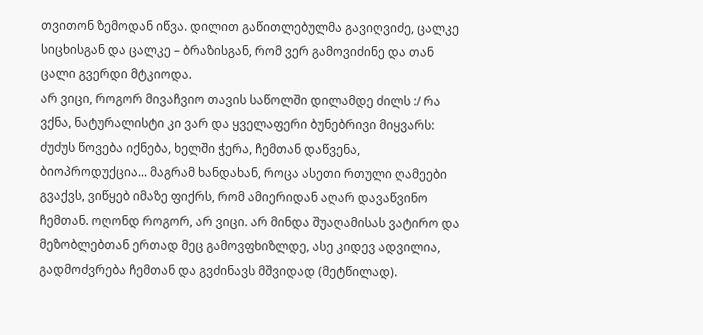თვითონ ზემოდან იწვა. დილით გაწითლებულმა გავიღვიძე, ცალკე სიცხისგან და ცალკე – ბრაზისგან, რომ ვერ გამოვიძინე და თან ცალი გვერდი მტკიოდა.
არ ვიცი, როგორ მივაჩვიო თავის საწოლში დილამდე ძილს :/ რა ვქნა, ნატურალისტი კი ვარ და ყველაფერი ბუნებრივი მიყვარს: ძუძუს წოვება იქნება, ხელში ჭერა, ჩემთან დაწვენა, ბიოპროდუქცია... მაგრამ ხანდახან, როცა ასეთი რთული ღამეები გვაქვს, ვიწყებ იმაზე ფიქრს, რომ ამიერიდან აღარ დავაწვინო ჩემთან. ოღონდ როგორ, არ ვიცი. არ მინდა შუაღამისას ვატირო და მეზობლებთან ერთად მეც გამოვფხიზლდე, ასე კიდევ ადვილია, გადმოძვრება ჩემთან და გვძინავს მშვიდად (მეტწილად).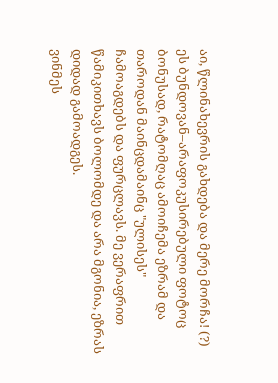აი, წლინახევრის გახდება და მერე მორჩა! (?)
ეს ბუნდოვან–არაფოკუსირებული ფოტოც ბონუსად, რატომღაც ამოიჩემა ეზრამ და თაროდან მაინცდამაინც "ულისეს" ჩამოაგდებს და ფურცლავს. მე ვერაფრით წამიკითხავს ბოლომდე და არა მგონია, ეზრას დიდად გამოადგეს.
ვინმეს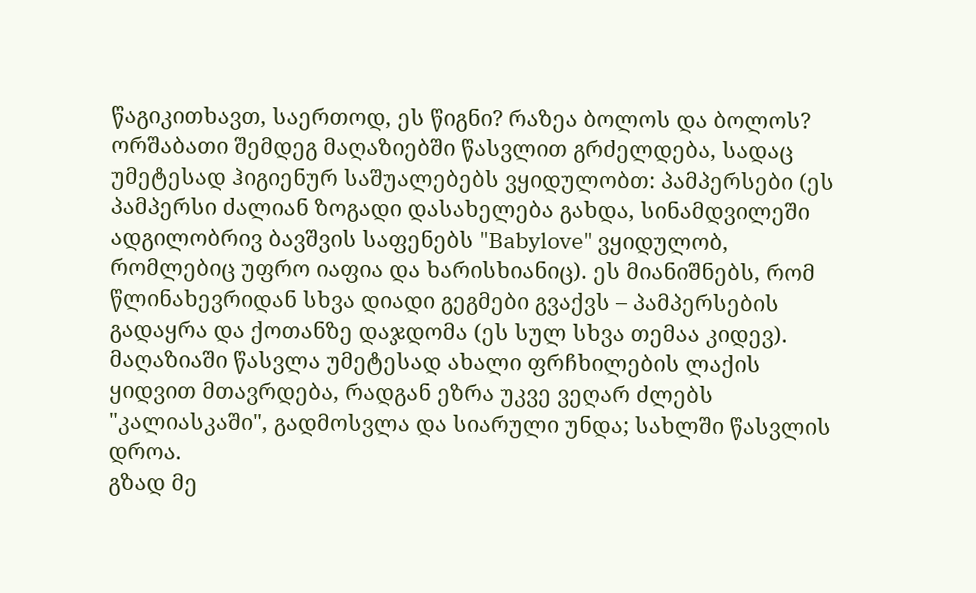წაგიკითხავთ, საერთოდ, ეს წიგნი? რაზეა ბოლოს და ბოლოს?
ორშაბათი შემდეგ მაღაზიებში წასვლით გრძელდება, სადაც უმეტესად ჰიგიენურ საშუალებებს ვყიდულობთ: პამპერსები (ეს პამპერსი ძალიან ზოგადი დასახელება გახდა, სინამდვილეში ადგილობრივ ბავშვის საფენებს "Babylove" ვყიდულობ, რომლებიც უფრო იაფია და ხარისხიანიც). ეს მიანიშნებს, რომ წლინახევრიდან სხვა დიადი გეგმები გვაქვს – პამპერსების გადაყრა და ქოთანზე დაჯდომა (ეს სულ სხვა თემაა კიდევ).
მაღაზიაში წასვლა უმეტესად ახალი ფრჩხილების ლაქის ყიდვით მთავრდება, რადგან ეზრა უკვე ვეღარ ძლებს "კალიასკაში", გადმოსვლა და სიარული უნდა; სახლში წასვლის დროა.
გზად მე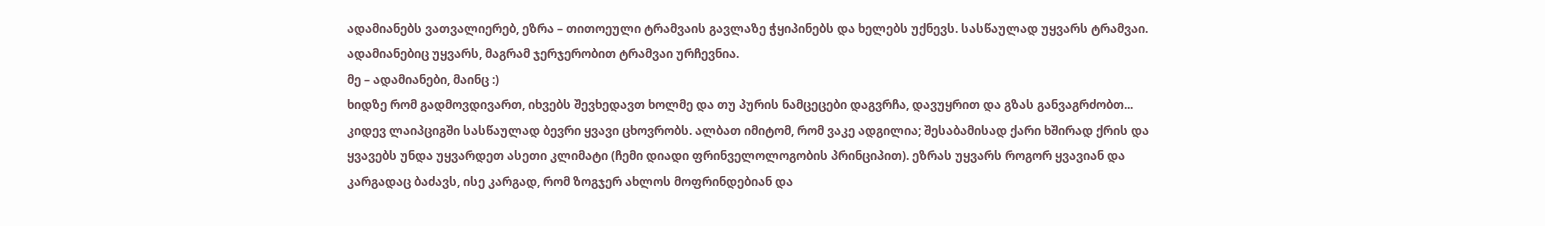ადამიანებს ვათვალიერებ, ეზრა – თითოეული ტრამვაის გავლაზე ჭყიპინებს და ხელებს უქნევს. სასწაულად უყვარს ტრამვაი. ადამიანებიც უყვარს, მაგრამ ჯერჯერობით ტრამვაი ურჩევნია.
მე – ადამიანები, მაინც :)
ხიდზე რომ გადმოვდივართ, იხვებს შევხედავთ ხოლმე და თუ პურის ნამცეცები დაგვრჩა, დავუყრით და გზას განვაგრძობთ...
კიდევ ლაიპციგში სასწაულად ბევრი ყვავი ცხოვრობს. ალბათ იმიტომ, რომ ვაკე ადგილია; შესაბამისად ქარი ხშირად ქრის და ყვავებს უნდა უყვარდეთ ასეთი კლიმატი (ჩემი დიადი ფრინველოლოგობის პრინციპით). ეზრას უყვარს როგორ ყვავიან და კარგადაც ბაძავს, ისე კარგად, რომ ზოგჯერ ახლოს მოფრინდებიან და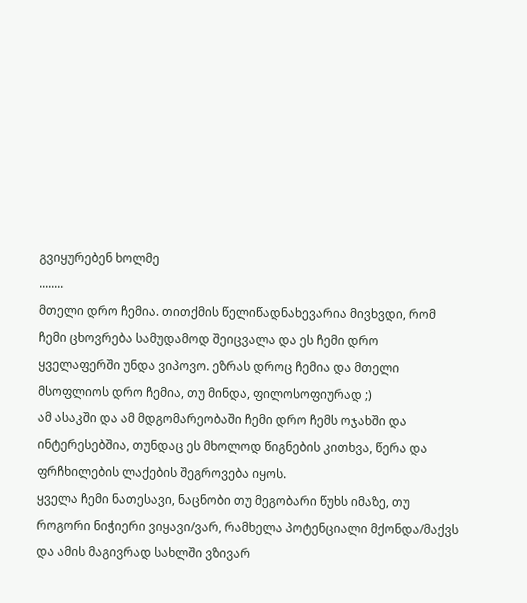გვიყურებენ ხოლმე
........
მთელი დრო ჩემია. თითქმის წელიწადნახევარია მივხვდი, რომ ჩემი ცხოვრება სამუდამოდ შეიცვალა და ეს ჩემი დრო ყველაფერში უნდა ვიპოვო. ეზრას დროც ჩემია და მთელი მსოფლიოს დრო ჩემია, თუ მინდა, ფილოსოფიურად ;)
ამ ასაკში და ამ მდგომარეობაში ჩემი დრო ჩემს ოჯახში და ინტერესებშია, თუნდაც ეს მხოლოდ წიგნების კითხვა, წერა და ფრჩხილების ლაქების შეგროვება იყოს.
ყველა ჩემი ნათესავი, ნაცნობი თუ მეგობარი წუხს იმაზე, თუ როგორი ნიჭიერი ვიყავი/ვარ, რამხელა პოტენციალი მქონდა/მაქვს და ამის მაგივრად სახლში ვზივარ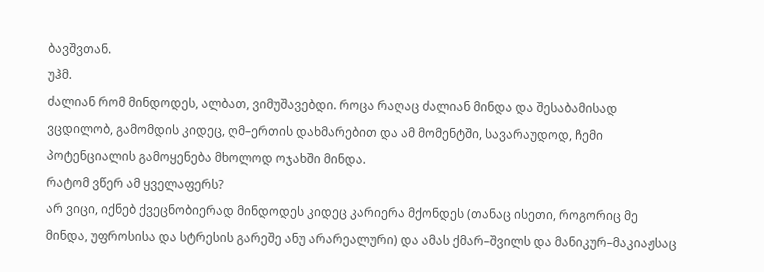ბავშვთან.
უჰმ.
ძალიან რომ მინდოდეს, ალბათ, ვიმუშავებდი. როცა რაღაც ძალიან მინდა და შესაბამისად ვცდილობ, გამომდის კიდეც, ღმ–ერთის დახმარებით და ამ მომენტში, სავარაუდოდ, ჩემი პოტენციალის გამოყენება მხოლოდ ოჯახში მინდა.
რატომ ვწერ ამ ყველაფერს?
არ ვიცი, იქნებ ქვეცნობიერად მინდოდეს კიდეც კარიერა მქონდეს (თანაც ისეთი, როგორიც მე მინდა, უფროსისა და სტრესის გარეშე ანუ არარეალური) და ამას ქმარ–შვილს და მანიკურ–მაკიაჟსაც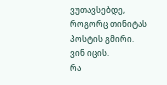ვუთავსებდე, როგორც თინიტას პოსტის გმირი.
ვინ იცის.
რა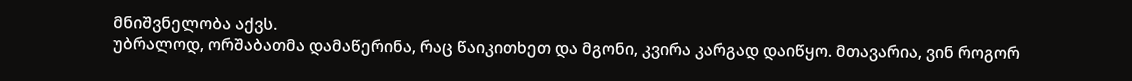მნიშვნელობა აქვს.
უბრალოდ, ორშაბათმა დამაწერინა, რაც წაიკითხეთ და მგონი, კვირა კარგად დაიწყო. მთავარია, ვინ როგორ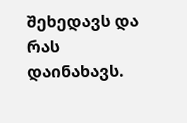შეხედავს და რას დაინახავს.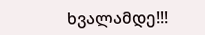ხვალამდე!!!